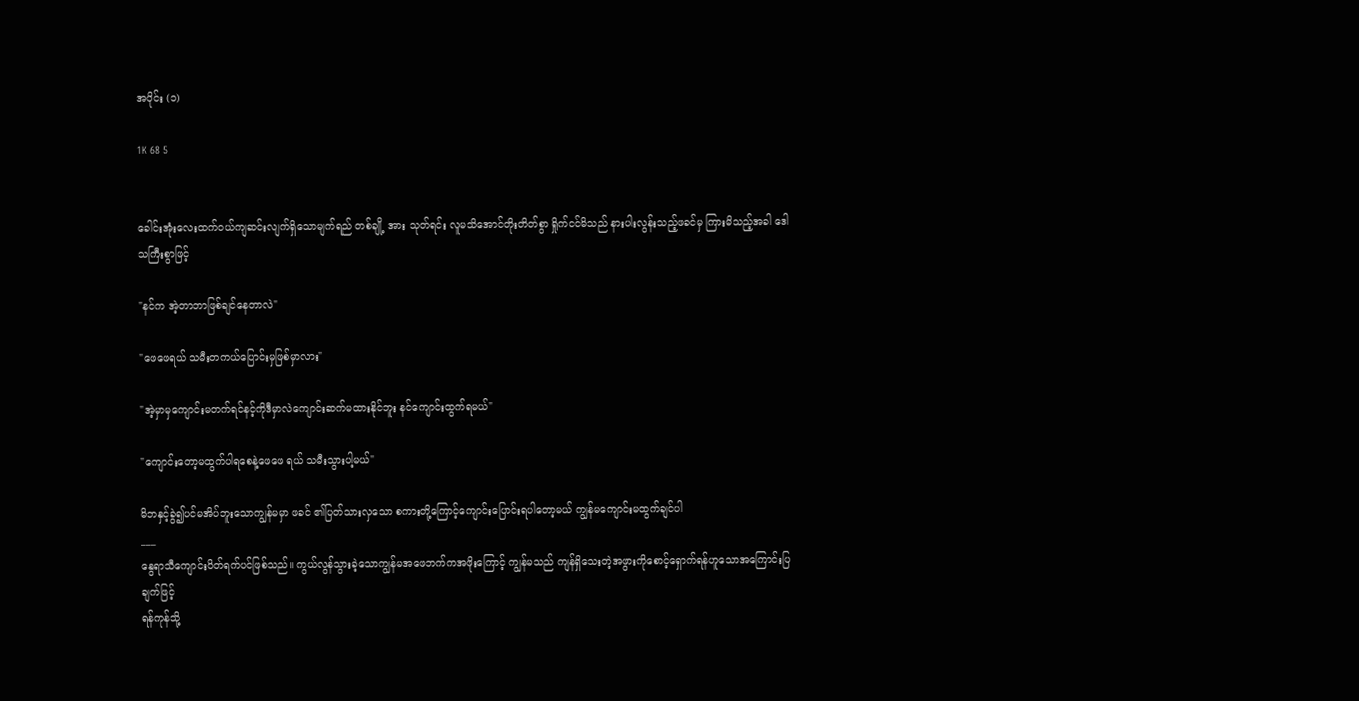အပိုင်း (၁)

1K 68 5


ခေါင်းအုံးလေးထက်ဝယ်ကျဆင်းလျက်ရှိသောမျက်ရည် တစ်ချို့ အား သုတ်ရင်း လူမသိအောင်တိုးတိတ်စွာ ရှိုက်ငင်မိသည် နားပါးလွန်းသည့်ဖခင်မှ ကြားမိသည့်အခါ ဒေါသကြီးစွာဖြင့်

"နင်က အဲ့တာဘာဖြစ်ချင်နေတာလဲ"

"ဖေဖေရယ် သမီးတကယ်ပြောင်းမှဖြစ်မှာလား"

"အဲ့မှာမှကျောင်းမတက်ရင်နင့်ကိုဒီမှာလဲကျောင်းဆက်မထားနိုင်ဘူး နင်ကျောင်းထွက်ရမယ်"

"ကျောင်းတော့မထွက်ပါရစေနဲ့ဖေဖေ ရယ် သမီးသွားပါ့မယ်"

မိဘနှင့်ခွဲ၍ပင်မအိပ်ဘူးသောကျွန်မမှာ ဖခင် ၏ပြတ်သားလှသော စကားတို့ကြောင့်ကျောင်းပြောင်းရပါတော့မယ် ကျွန်မကျောင်းမထွက်ချင်ပါ
___
နွေရာသီကျောင်းပိတ်ရက်ပင်ဖြစ်သည်။ ကွယ်လွန်သွားခဲ့သောကျွန်မအဖေဘက်ကအဖိုးကြောင့် ကျွန်မသည် ကျန်ရှိသေးတဲ့အဖွားကိုစောင့်ရှောက်ရန်ဟူသောအကြောင်းပြချက်ဖြင့်
ရန်ကုန်သို့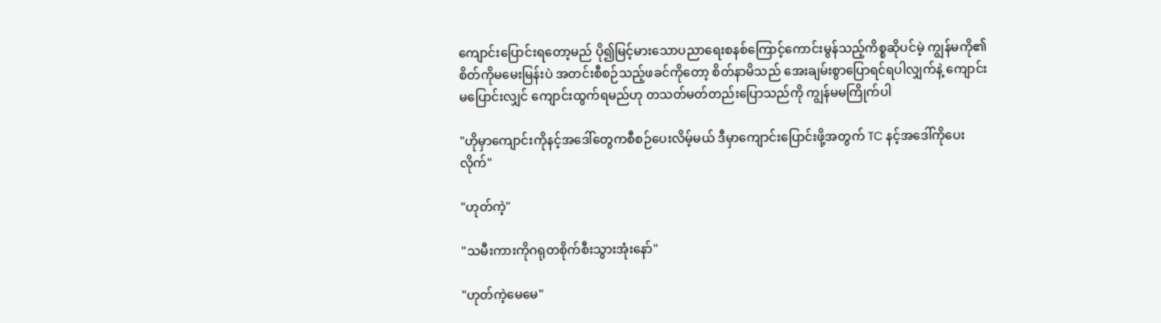ကျောင်းပြောင်းရတော့မည် ပို၍မြင့်မားသောပညာရေးစနစ်ကြောင့်ကောင်းမွန်သည့်ကိစ္စဆိုပင်မဲ့ ကျွန်မကို၏စိတ်ကိုမမေးမြန်းပဲ အတင်းစီစဉ်သည့်ဖခင်ကိုတော့ စိတ်နာမိသည် အေးချမ်းစွာပြောရင်ရပါလျှက်နဲ့ ကျောင်းမပြောင်းလျှင် ကျောင်းထွက်ရမည်ဟု တသတ်မတ်တည်းပြောသည်ကို ကျွန်မမကြိုက်ပါ

"ဟိုမှာကျောင်းကိုနင့်အဒေါ်တွေကစီစဉ်ပေးလိမ့်မယ် ဒီမှာကျောင်းပြောင်းဖို့အတွက် TC နင့်အဒေါ်ကိုပေးလိုက်"

"ဟုတ်ကဲ့"

"သမီးကားကိုဂရုတစိုက်စီးသွားအုံးနော်"

"ဟုတ်ကဲ့မေမေ"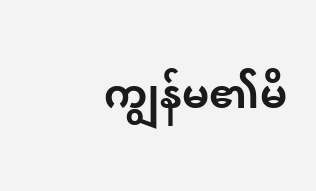ကျွန်မ၏မိ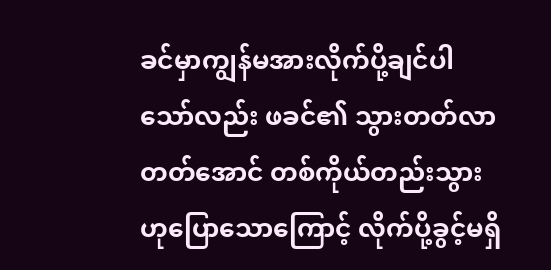ခင်မှာကျွန်မအားလိုက်ပို့ချင်ပါသော်လည်း ဖခင်၏ သွားတတ်လာတတ်အောင် တစ်ကိုယ်တည်းသွားဟုပြောသောကြောင့် လိုက်ပို့ခွင့်မရှိ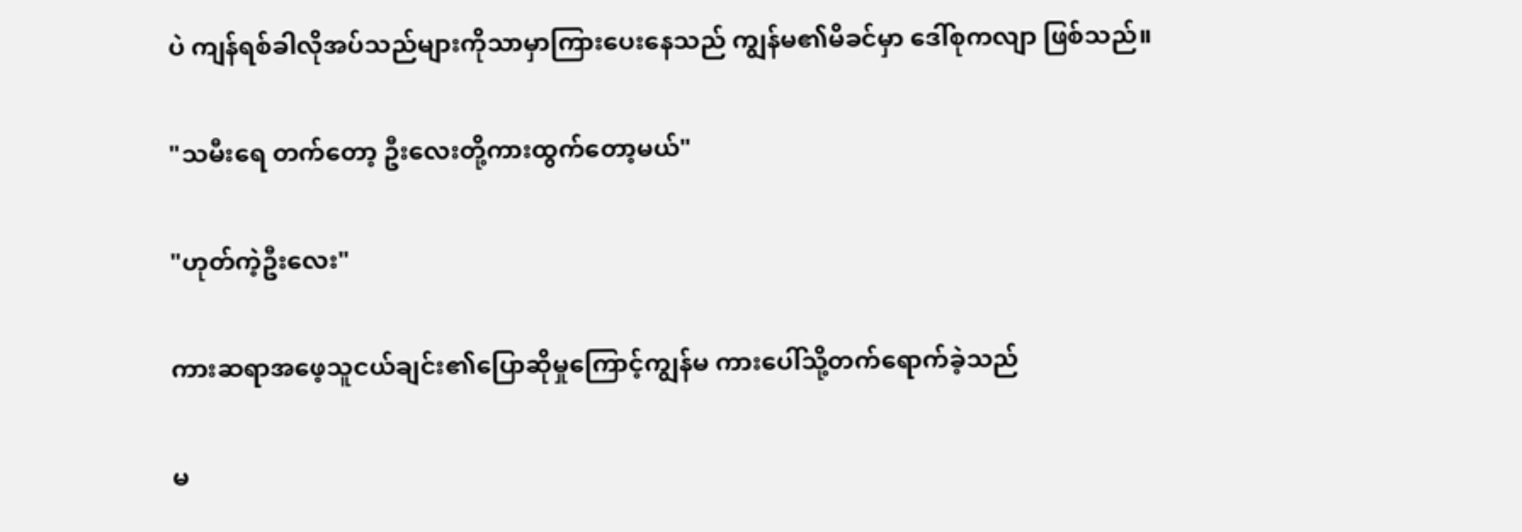ပဲ ကျန်ရစ်ခါလိုအပ်သည်များကိုသာမှာကြားပေးနေသည် ကျွန်မ၏မိခင်မှာ ဒေါ်စုကလျာ ဖြစ်သည်။

"သမီးရေ တက်တော့ ဦးလေးတို့ကားထွက်တော့မယ်"

"ဟုတ်ကဲ့ဦးလေး"

ကားဆရာအဖေ့သူငယ်ချင်း၏ပြောဆိုမှုကြောင့်ကျွန်မ ကားပေါ်သို့တက်ရောက်ခဲ့သည်

မ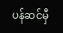ပန်ဆင်မှီ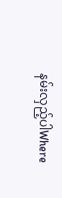နမ်းလှည့်ပါWhere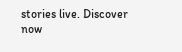stories live. Discover now